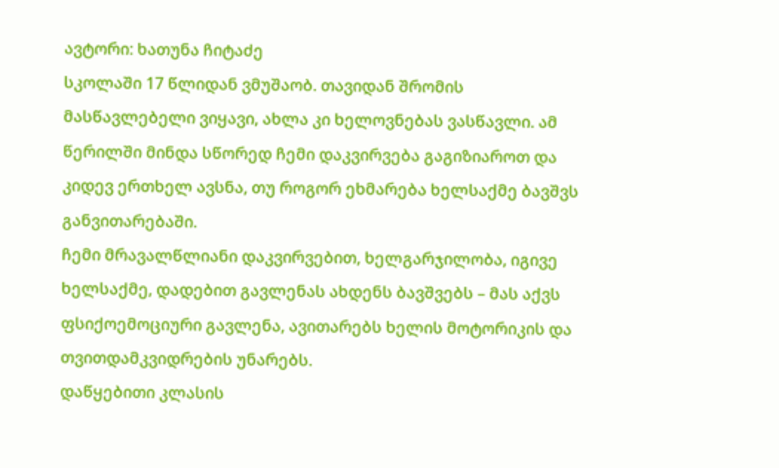ავტორი: ხათუნა ჩიტაძე
სკოლაში 17 წლიდან ვმუშაობ. თავიდან შრომის მასწავლებელი ვიყავი, ახლა კი ხელოვნებას ვასწავლი. ამ წერილში მინდა სწორედ ჩემი დაკვირვება გაგიზიაროთ და კიდევ ერთხელ ავსნა, თუ როგორ ეხმარება ხელსაქმე ბავშვს განვითარებაში.
ჩემი მრავალწლიანი დაკვირვებით, ხელგარჯილობა, იგივე ხელსაქმე, დადებით გავლენას ახდენს ბავშვებს – მას აქვს ფსიქოემოციური გავლენა, ავითარებს ხელის მოტორიკის და თვითდამკვიდრების უნარებს.
დაწყებითი კლასის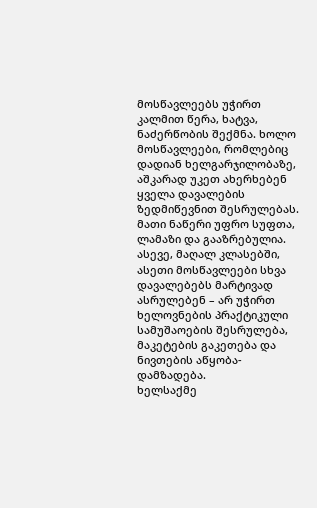მოსწავლეებს უჭირთ კალმით წერა, ხატვა, ნაძერწობის შექმნა. ხოლო მოსწავლეები, რომლებიც დადიან ხელგარჯილობაზე, აშკარად უკეთ ახერხებენ ყველა დავალების ზედმიწევნით შესრულებას. მათი ნაწერი უფრო სუფთა, ლამაზი და გააზრებულია. ასევე, მაღალ კლასებში, ასეთი მოსწავლეები სხვა დავალებებს მარტივად ასრულებენ – არ უჭირთ ხელოვნების პრაქტიკული სამუშაოების შესრულება, მაკეტების გაკეთება და ნივთების აწყობა-დამზადება.
ხელსაქმე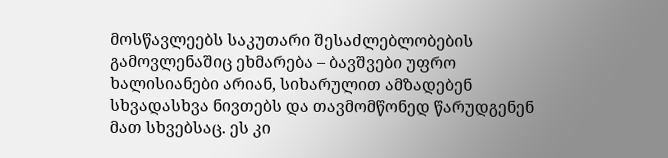მოსწავლეებს საკუთარი შესაძლებლობების გამოვლენაშიც ეხმარება – ბავშვები უფრო ხალისიანები არიან, სიხარულით ამზადებენ სხვადასხვა ნივთებს და თავმომწონედ წარუდგენენ მათ სხვებსაც. ეს კი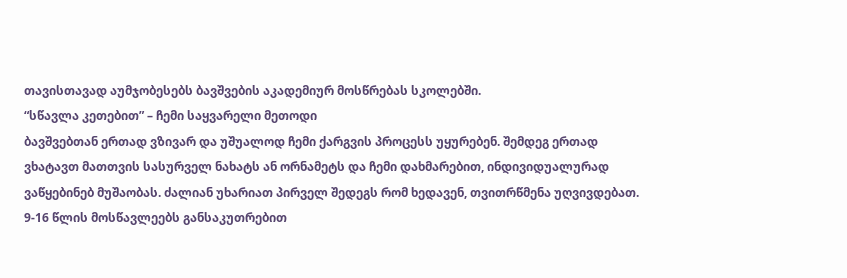თავისთავად აუმჯობესებს ბავშვების აკადემიურ მოსწრებას სკოლებში.
“სწავლა კეთებით” – ჩემი საყვარელი მეთოდი
ბავშვებთან ერთად ვზივარ და უშუალოდ ჩემი ქარგვის პროცესს უყურებენ. შემდეგ ერთად ვხატავთ მათთვის სასურველ ნახატს ან ორნამეტს და ჩემი დახმარებით, ინდივიდუალურად ვაწყებინებ მუშაობას. ძალიან უხარიათ პირველ შედეგს რომ ხედავენ, თვითრწმენა უღვივდებათ.
9-16 წლის მოსწავლეებს განსაკუთრებით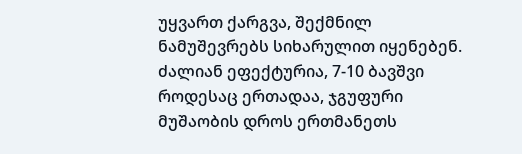უყვართ ქარგვა, შექმნილ ნამუშევრებს სიხარულით იყენებენ. ძალიან ეფექტურია, 7-10 ბავშვი როდესაც ერთადაა, ჯგუფური მუშაობის დროს ერთმანეთს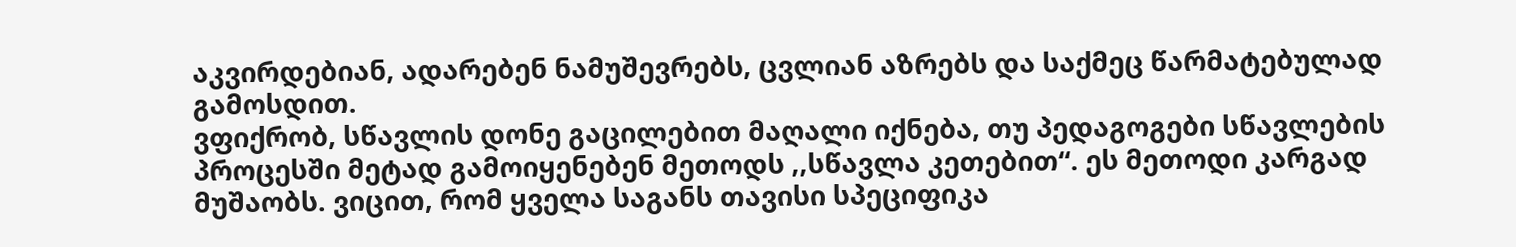აკვირდებიან, ადარებენ ნამუშევრებს, ცვლიან აზრებს და საქმეც წარმატებულად გამოსდით.
ვფიქრობ, სწავლის დონე გაცილებით მაღალი იქნება, თუ პედაგოგები სწავლების პროცესში მეტად გამოიყენებენ მეთოდს ,,სწავლა კეთებით“. ეს მეთოდი კარგად მუშაობს. ვიცით, რომ ყველა საგანს თავისი სპეციფიკა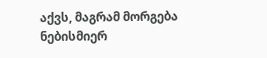აქვს, მაგრამ მორგება ნებისმიერ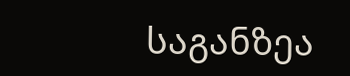საგანზეა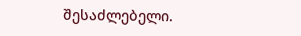შესაძლებელი.